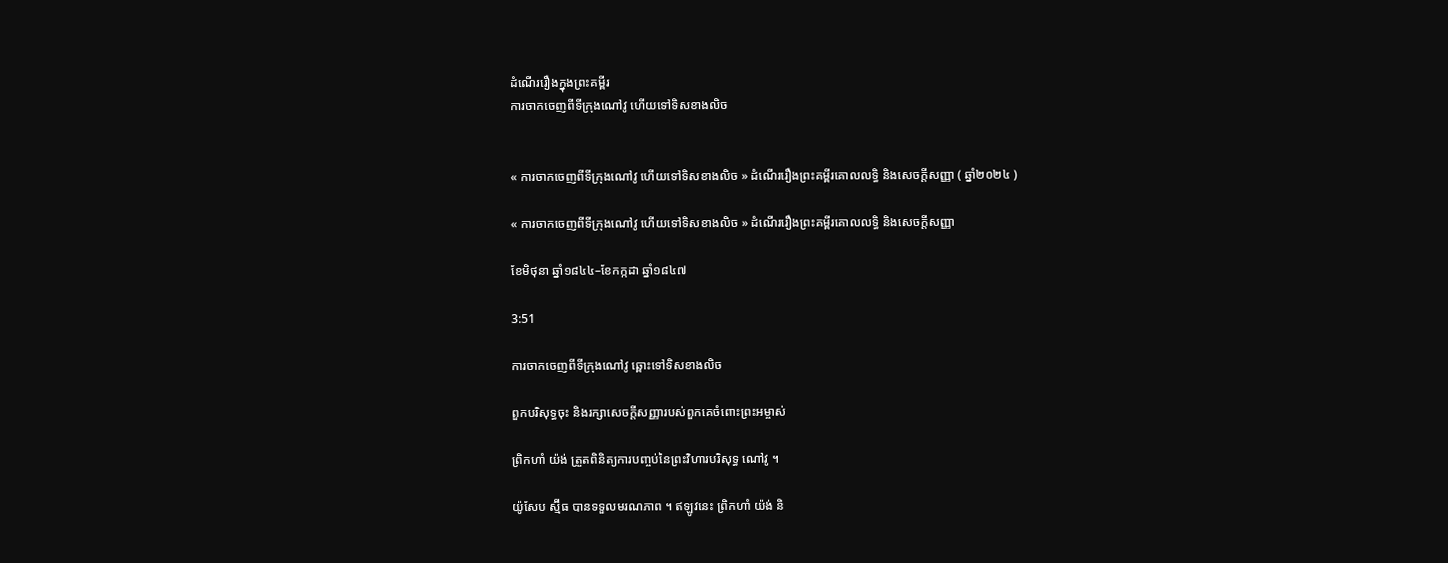ដំណើររឿងក្នុងព្រះគម្ពីរ
ការចាកចេញពីទីក្រុងណៅវូ ហើយទៅទិសខាងលិច


« ការចាកចេញពីទីក្រុងណៅវូ ហើយទៅទិសខាងលិច » ដំណើររឿងព្រះគម្ពីរគោលលទ្ធិ និងសេចក្ដីសញ្ញា ( ឆ្នាំ២០២៤ )

« ការចាកចេញពីទីក្រុងណៅវូ ហើយទៅទិសខាងលិច » ដំណើររឿងព្រះគម្ពីរគោលលទ្ធិ និងសេចក្ដីសញ្ញា

ខែមិថុនា ឆ្នាំ១៨៤៤–ខែកក្កដា ឆ្នាំ១៨៤៧

3:51

ការចាកចេញពីទីក្រុងណៅវូ ឆ្ពោះទៅទិសខាងលិច

ពួកបរិសុទ្ធចុះ និងរក្សាសេចក្តីសញ្ញារបស់ពួកគេចំពោះព្រះអម្ចាស់

ព្រិកហាំ យ៉ង់ ត្រួតពិនិត្យការបញ្ចប់នៃព្រះវិហារបរិសុទ្ធ ណៅវូ ។

យ៉ូសែប ស្ម៊ីធ បានទទួលមរណភាព ។ ឥឡូវនេះ ព្រិកហាំ យ៉ង់ និ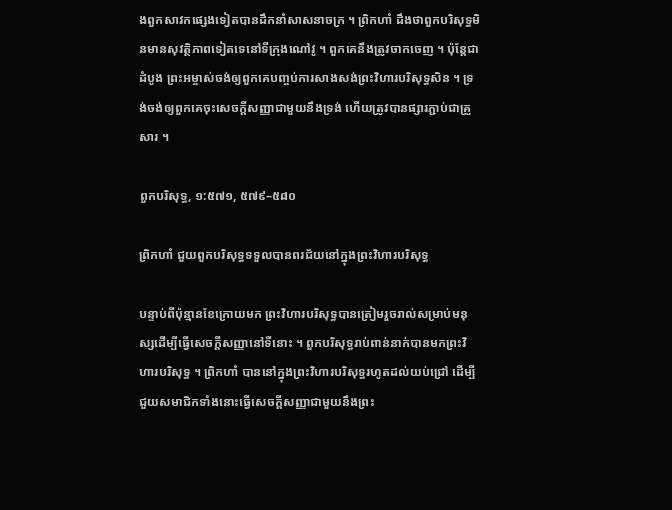ងពួកសាវកផ្សេងទៀតបានដឹកនាំសាសនាចក្រ ។ ព្រិកហាំ ដឹងថាពួកបរិសុទ្ធមិនមានសុវត្ថិភាពទៀតទេនៅទីក្រុងណៅវូ ។ ពួកគេនឹងត្រូវចាកចេញ ។ ប៉ុន្តែជាដំបូង ព្រះអម្ចាស់ចង់ឲ្យពួកគេបញ្ចប់ការសាងសង់ព្រះវិហារបរិសុទ្ធសិន ។ ទ្រង់ចង់ឲ្យពួកគេចុះសេចក្តីសញ្ញាជាមួយនឹងទ្រង់ ហើយត្រូវបានផ្សារភ្ជាប់ជាគ្រួសារ ។

ពួកបរិសុទ្ធ, ១:៥៧១, ៥៧៩–៥៨០

ព្រិកហាំ ជួយពួកបរិសុទ្ធទទួលបានពរជ័យនៅក្នុងព្រះវិហារបរិសុទ្ធ

បន្ទាប់ពីប៉ុន្មានខែក្រោយមក ព្រះវិហារបរិសុទ្ធបានត្រៀមរួចរាល់សម្រាប់មនុស្សដើម្បីធ្វើសេចក្តីសញ្ញានៅទីនោះ ។ ពួកបរិសុទ្ធរាប់ពាន់នាក់បានមកព្រះវិហារបរិសុទ្ធ ។ ព្រិកហាំ បាននៅក្នុងព្រះវិហារបរិសុទ្ធរហូតដល់យប់ជ្រៅ ដើម្បីជួយសមាជិកទាំងនោះធ្វើសេចក្តីសញ្ញាជាមួយនឹងព្រះ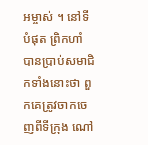អម្ចាស់ ។ នៅទីបំផុត ព្រិកហាំ បានប្រាប់សមាជិកទាំងនោះថា ពួកគេត្រូវចាកចេញពីទីក្រុង ណៅ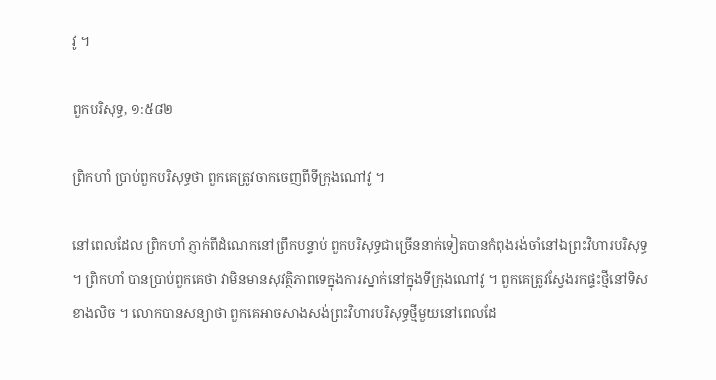វូ ។

ពួកបរិសុទ្ធ, ១:៥៨២

ព្រិកហាំ ប្រាប់ពួកបរិសុទ្ធថា ពួកគេត្រូវចាកចេញពីទីក្រុងណៅវូ ។

នៅពេលដែល ព្រិកហាំ ភ្ញាក់ពីដំណេកនៅព្រឹកបន្ទាប់ ពួកបរិសុទ្ធជាច្រើននាក់ទៀតបានកំពុងរង់ចាំនៅឯព្រះវិហារបរិសុទ្ធ ។ ព្រិកហាំ បានប្រាប់ពួកគេថា វាមិនមានសុវត្ថិភាពទេក្នុងការស្នាក់នៅក្នុងទីក្រុងណៅវូ ។ ពួកគេត្រូវស្វែងរកផ្ទះថ្មីនៅទិសខាងលិច ។ លោកបានសន្យាថា ពួកគេអាចសាងសង់ព្រះវិហារបរិសុទ្ធថ្មីមួយនៅពេលដែ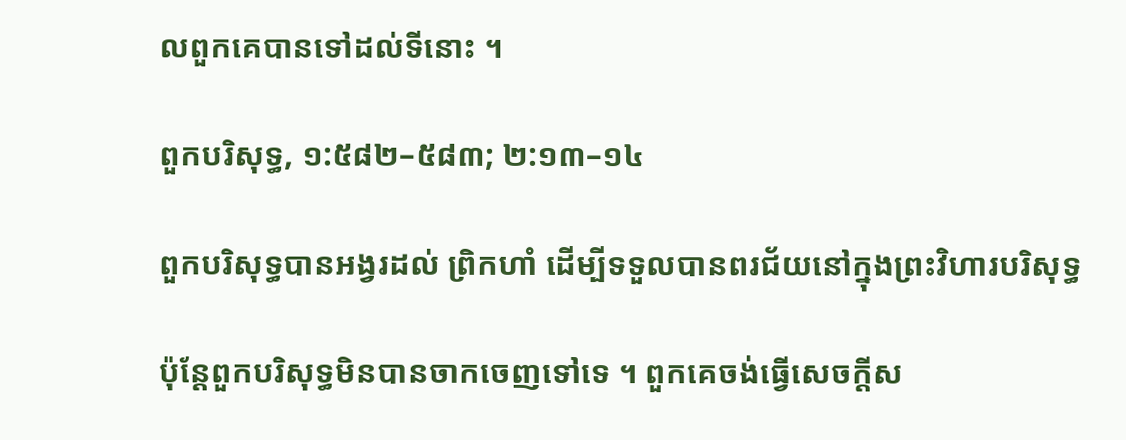លពួកគេបានទៅដល់ទីនោះ ។

ពួកបរិសុទ្ធ, ១:៥៨២–៥៨៣; ២:១៣–១៤

ពួកបរិសុទ្ធបានអង្វរដល់ ព្រិកហាំ ដើម្បីទទួលបានពរជ័យនៅក្នុងព្រះវិហារបរិសុទ្ធ

ប៉ុន្តែពួកបរិសុទ្ធមិនបានចាកចេញទៅទេ ។ ពួកគេចង់ធ្វើសេចក្តីស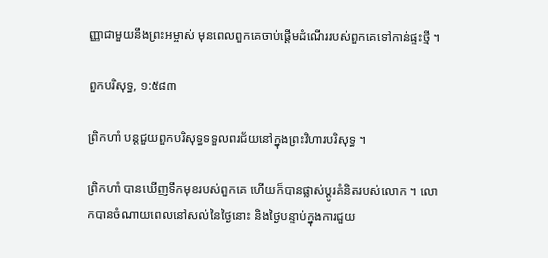ញ្ញាជាមួយនឹងព្រះអម្ចាស់ មុនពេលពួកគេចាប់ផ្តើមដំណើររបស់ពួកគេទៅកាន់ផ្ទះថ្មី ។

ពួកបរិសុទ្ធ, ១:៥៨៣

ព្រិកហាំ បន្តជួយពួកបរិសុទ្ធទទួលពរជ័យនៅក្នុងព្រះវិហារបរិសុទ្ធ ។

ព្រិកហាំ បានឃើញទឹកមុខរបស់ពួកគេ ហើយក៏បានផ្លាស់ប្តូរគំនិតរបស់លោក ។ លោកបានចំណាយពេលនៅសល់នៃថ្ងៃនោះ និងថ្ងៃបន្ទាប់ក្នុងការជួយ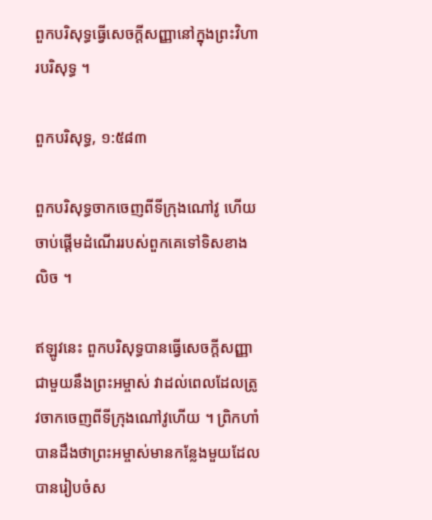ពួកបរិសុទ្ធធ្វើសេចក្តីសញ្ញានៅក្នុងព្រះវិហារបរិសុទ្ធ ។

ពួកបរិសុទ្ធ, ១:៥៨៣

ពួកបរិសុទ្ធចាកចេញពីទីក្រុងណៅវូ ហើយចាប់ផ្តើមដំណើររបស់ពួកគេទៅទិសខាងលិច ។

ឥឡូវនេះ ពួកបរិសុទ្ធបានធ្វើសេចក្តីសញ្ញាជាមួយនឹងព្រះអម្ចាស់ វាដល់ពេលដែលត្រូវចាកចេញពីទីក្រុងណៅវូហើយ ។ ព្រិកហាំ បានដឹងថាព្រះអម្ចាស់មានកន្លែងមួយដែលបានរៀបចំស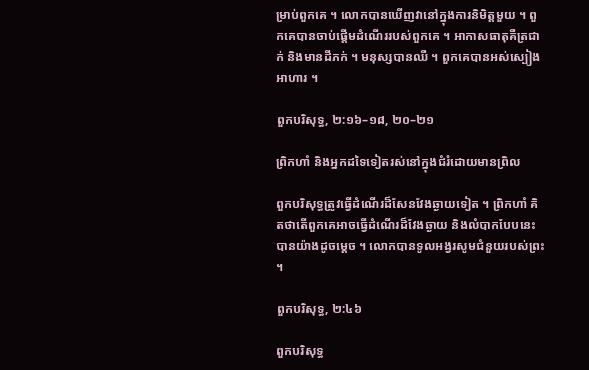ម្រាប់ពួកគេ ។ លោកបានឃើញវានៅក្នុងការនិមិត្តមួយ ។ ពួកគេបានចាប់ផ្តើមដំណើររបស់ពួកគេ ។ អាកាសធាតុគឺត្រជាក់ និងមានដីភក់ ។ មនុស្សបានឈឺ ។ ពួកគេបានអស់ស្បៀងអាហារ ។

ពួកបរិសុទ្ធ, ២:១៦–១៨, ២០–២១

ព្រិកហាំ និងអ្នកដទៃទៀតរស់នៅក្នុងជំរំដោយមានព្រិល

ពួកបរិសុទ្ធត្រូវធ្វើដំណើរដ៏សែនវែងឆ្ងាយទៀត ។ ព្រិកហាំ គិតថាតើពួកគេអាចធ្វើដំណើរដ៏វែងឆ្ងាយ និងលំបាកបែបនេះបានយ៉ាងដូចម្តេច ។ លោកបានទូលអង្វរសូមជំនួយរបស់ព្រះ ។

ពួកបរិសុទ្ធ, ២:៤៦

ពួកបរិសុទ្ធ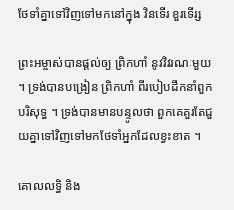ថែទាំគ្នាទៅវិញទៅមកនៅក្នុង វិនទើរ ខួរទើរ្ស

ព្រះអម្ចាស់បានផ្តល់ឲ្យ ព្រិកហាំ នូវវិវរណៈមួយ ។ ទ្រង់បានបង្រៀន ព្រិកហាំ ពីរបៀបដឹកនាំពួកបរិសុទ្ធ ។ ទ្រង់បានមានបន្ទូលថា ពួកគេគួរតែជួយគ្នាទៅវិញទៅមកថែទាំអ្នកដែលខ្វះខាត ។

គោលលទ្ធិ និង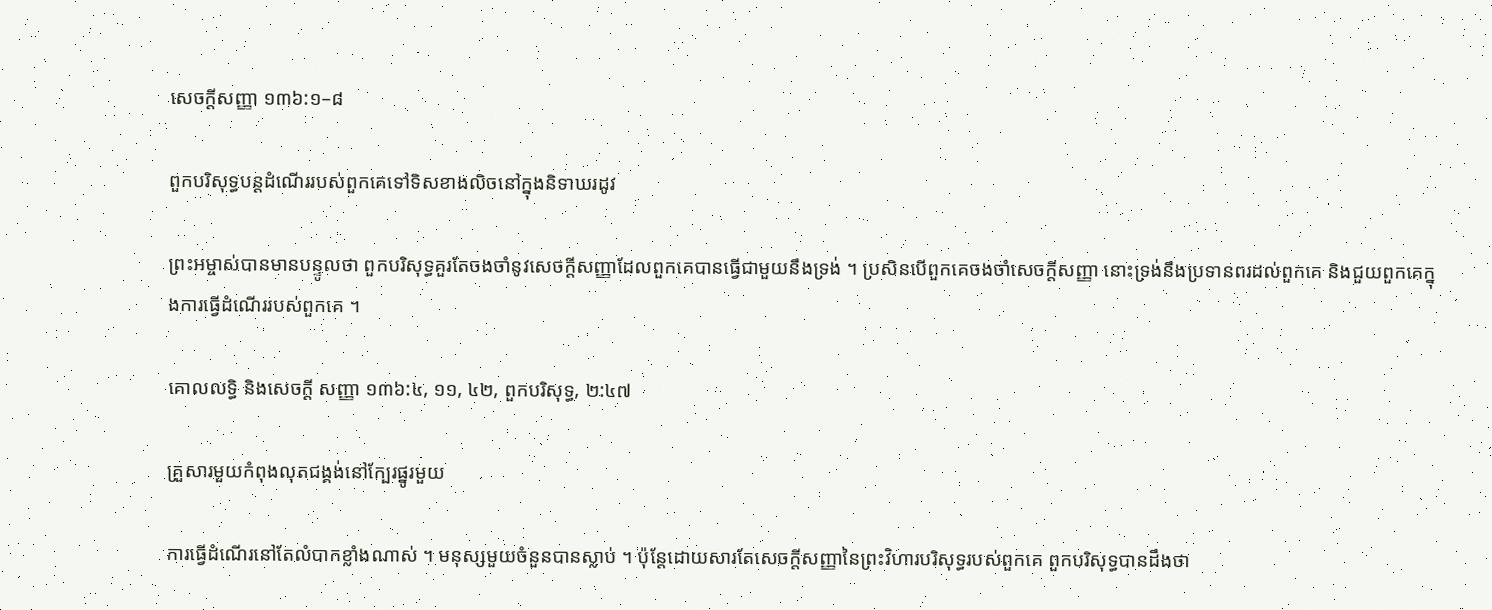សេចក្តីសញ្ញា ១៣៦:១–៨

ពួកបរិសុទ្ធបន្តដំណើររបស់ពួកគេទៅទិសខាងលិចនៅក្នុងនិទាឃរដូវ

ព្រះអម្ចាស់បានមានបន្ទូលថា ពួកបរិសុទ្ធគួរតែចងចាំនូវសេចក្តីសញ្ញាដែលពួកគេបានធ្វើជាមួយនឹងទ្រង់ ។ ប្រសិនបើពួកគេចងចាំសេចក្តីសញ្ញា នោះទ្រង់នឹងប្រទានពរដល់ពួកគេ និងជួយពួកគេក្នុងការធ្វើដំណើររបស់ពួកគេ ។

គោលលទ្ធិ និងសេចក្ដី សញ្ញា ១៣៦:៤, ១១, ៤២, ពួកបរិសុទ្ធ, ២:៤៧

គ្រួសារមួយកំពុងលុតជង្គង់នៅក្បែរផ្នូរមួយ

ការធ្វើដំណើរនៅតែលំបាកខ្លាំងណាស់ ។ មនុស្សមួយចំនួនបានស្លាប់ ។ ប៉ុន្តែដោយសារតែសេចក្តីសញ្ញានៃព្រះវិហារបរិសុទ្ធរបស់ពួកគេ ពួកបរិសុទ្ធបានដឹងថា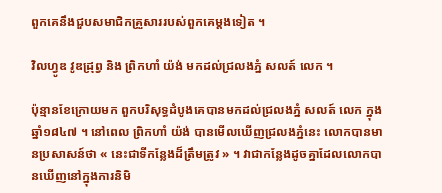ពួកគេនឹងជួបសមាជិកគ្រួសាររបស់ពួកគេម្តងទៀត ។

វិលហ្វូឌ វូឌដ្រុព្វ និង ព្រិកហាំ យ៉ង់ មកដល់ជ្រលងភ្នំ សលត៍ លេក ។

ប៉ុន្មានខែក្រោយមក ពួកបរិសុទ្ធដំបូងគេបានមកដល់ជ្រលងភ្នំ សលត៍ លេក ក្នុងឆ្នាំ១៨៤៧ ។ នៅពេល ព្រិកហាំ យ៉ង់ បានមើលឃើញជ្រលងភ្នំនេះ លោកបានមានប្រសាសន៍ថា « នេះជាទីកន្លែងដ៏ត្រឹមត្រូវ » ។ វាជាកន្លែងដូចគ្នាដែលលោកបានឃើញនៅក្នុងការនិមិ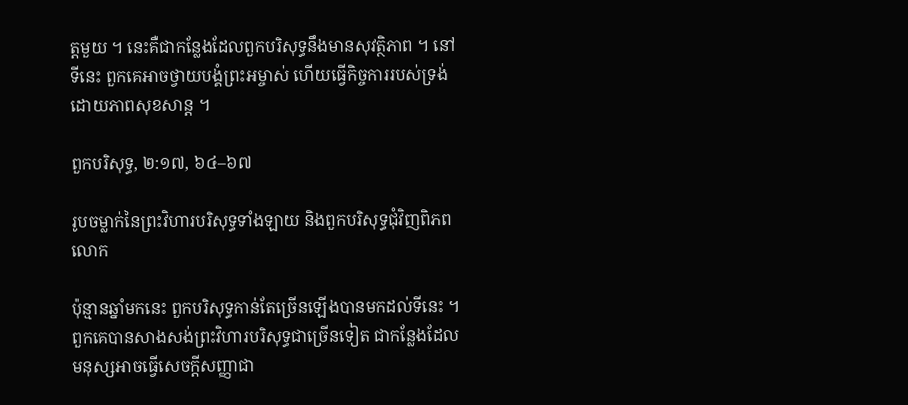ត្តមួយ ។ នេះគឺជាកន្លែងដែលពួកបរិសុទ្ធនឹងមានសុវត្ថិភាព ។ នៅទីនេះ ពួកគេអាចថ្វាយបង្គំព្រះអម្ចាស់ ហើយធ្វើកិច្ចការរបស់ទ្រង់ដោយភាពសុខសាន្ដ ។

ពួកបរិសុទ្ធ, ២:១៧, ៦៤–៦៧

រូបចម្លាក់នៃព្រះវិហារបរិសុទ្ធទាំងឡាយ និងពួកបរិសុទ្ធជុំវិញពិភពលោក

ប៉ុន្មានឆ្នាំមកនេះ ពួកបរិសុទ្ធកាន់តែច្រើនឡើងបានមកដល់ទីនេះ ។ ពួកគេបានសាងសង់ព្រះវិហារបរិសុទ្ធជាច្រើនទៀត ជាកន្លែងដែលមនុស្សអាចធ្វើសេចក្តីសញ្ញាជា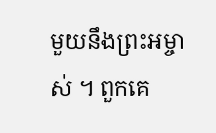មួយនឹងព្រះអម្ចាស់ ។ ពួកគេ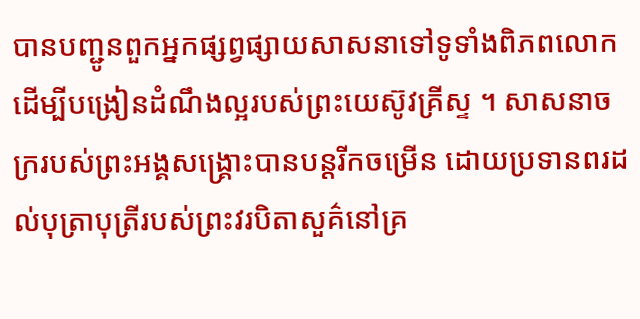បានបញ្ជូនពួកអ្នកផ្សព្វផ្សាយសាសនាទៅទូទាំងពិភពលោក ដើម្បីបង្រៀនដំណឹងល្អរបស់ព្រះយេស៊ូវគ្រីស្ទ ។ សាសនាចក្ររបស់ព្រះអង្គសង្រ្គោះបានបន្តរីកចម្រើន ដោយប្រទានពរដល់បុត្រាបុត្រីរបស់ព្រះវរបិតាសួគ៌នៅគ្រ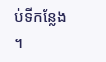ប់ទីកន្លែង ។